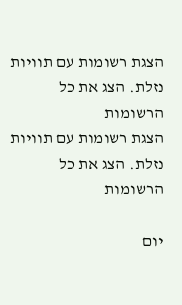הצגת רשומות עם תוויות נזלת. הצג את כל הרשומות
הצגת רשומות עם תוויות נזלת. הצג את כל הרשומות

יום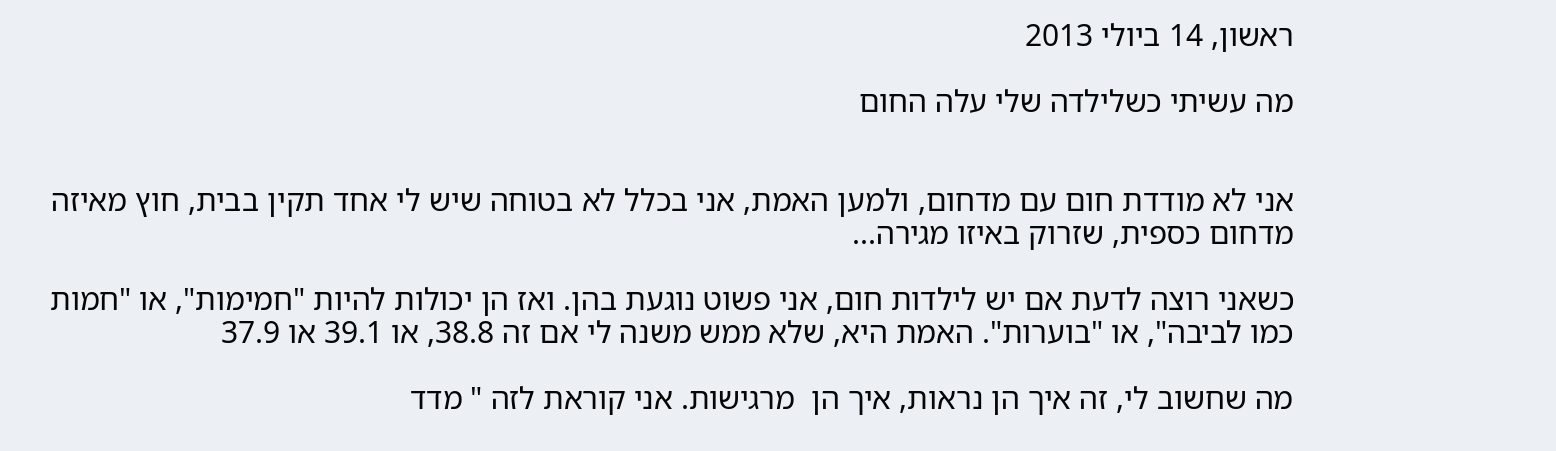ראשון, 14 ביולי 2013

מה עשיתי כשלילדה שלי עלה החום


אני לא מודדת חום עם מדחום, ולמען האמת, אני בכלל לא בטוחה שיש לי אחד תקין בבית, חוץ מאיזה מדחום כספית, שזרוק באיזו מגירה...

כשאני רוצה לדעת אם יש לילדות חום, אני פשוט נוגעת בהן. ואז הן יכולות להיות "חמימות", או "חמות כמו לביבה", או "בוערות". האמת היא, שלא ממש משנה לי אם זה 38.8, או 39.1 או 37.9

מה שחשוב לי, זה איך הן נראות, איך הן  מרגישות. אני קוראת לזה " מדד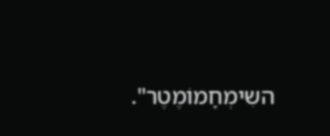השִימְחָמוֹמֶטֶר".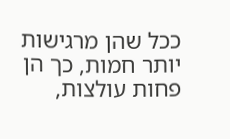ככל שהן מרגישות יותר חמות, כך הן פחות עולצות,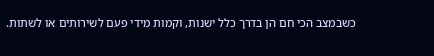כשבמצב הכי חם הן בדרך כלל ישנות, וקמות מידי פעם לשירותים או לשתות.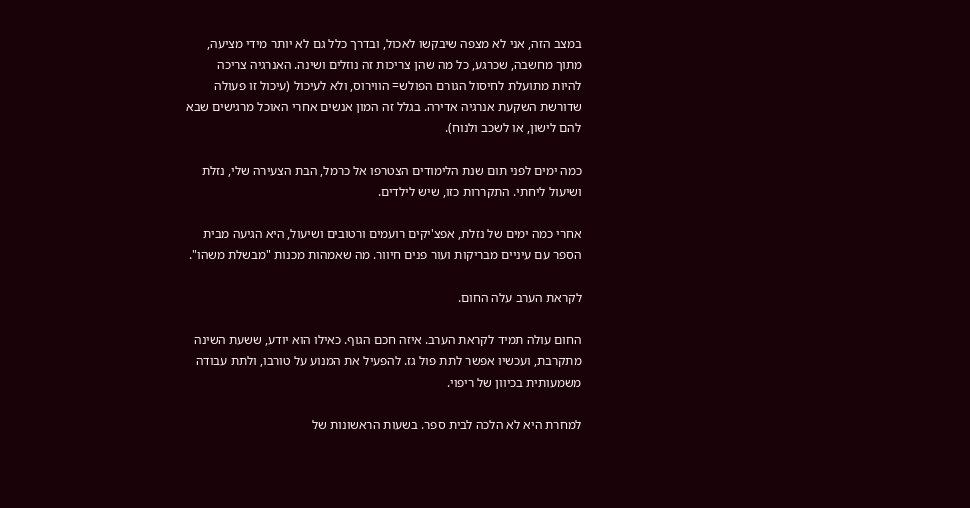במצב הזה, אני לא מצפה שיבקשו לאכול, ובדרך כלל גם לא יותר מידי מציעה, מתוך מחשבה, שכרגע, כל מה שהן צריכות זה נוזלים ושינה. האנרגיה צריכה להיות מתועלת לחיסול הגורם הפולש= הווירוס, ולא לעיכול (עיכול זו פעולה שדורשת השקעת אנרגיה אדירה. בגלל זה המון אנשים אחרי האוכל מרגישים שבא להם לישון, או לשכב ולנוח).

כמה ימים לפני תום שנת הלימודים הצטרפו אל כרמל, הבת הצעירה שלי, נזלת ושיעול ליחתי. התקררות כזו, שיש לילדים.

אחרי כמה ימים של נזלת, אפצ'יקים רועמים ורטובים ושיעול, היא הגיעה מבית הספר עם עיניים מבריקות ועור פנים חיוור. מה שאמהות מכנות "מבשלת משהו".

לקראת הערב עלה החום.

החום עולה תמיד לקראת הערב. איזה חכם הגוף. כאילו הוא יודע, ששעת השינה מתקרבת, ועכשיו אפשר לתת פול גז. להפעיל את המנוע על טורבו, ולתת עבודה משמעותית בכיוון של ריפוי.

למחרת היא לא הלכה לבית ספר. בשעות הראשונות של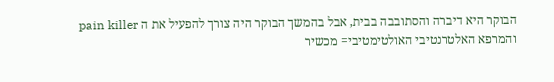הבוקר היא דיברה והסתובבה בבית, אבל בהמשך הבוקר היה צורך להפעיל את ה pain killer והמרפא האלטרנטיבי האולטימטיבי= מכשיר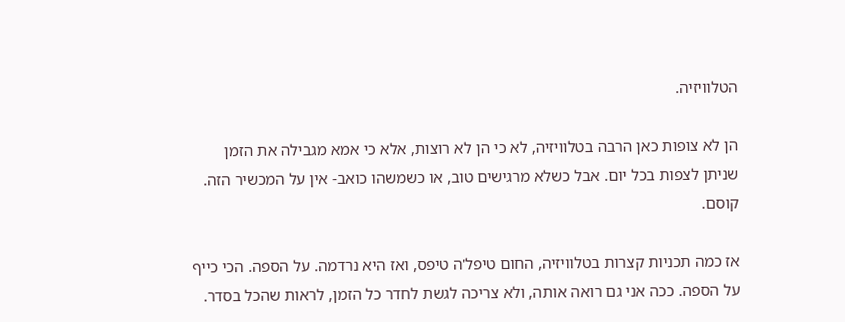הטלוויזיה.

הן לא צופות כאן הרבה בטלוויזיה, לא כי הן לא רוצות, אלא כי אמא מגבילה את הזמן שניתן לצפות בכל יום. אבל כשלא מרגישים טוב, או כשמשהו כואב- אין על המכשיר הזה. קוסם.

אז כמה תכניות קצרות בטלוויזיה, החום טיפל'ה טיפס, ואז היא נרדמה. על הספה. הכי כייף על הספה. ככה אני גם רואה אותה, ולא צריכה לגשת לחדר כל הזמן, לראות שהכל בסדר.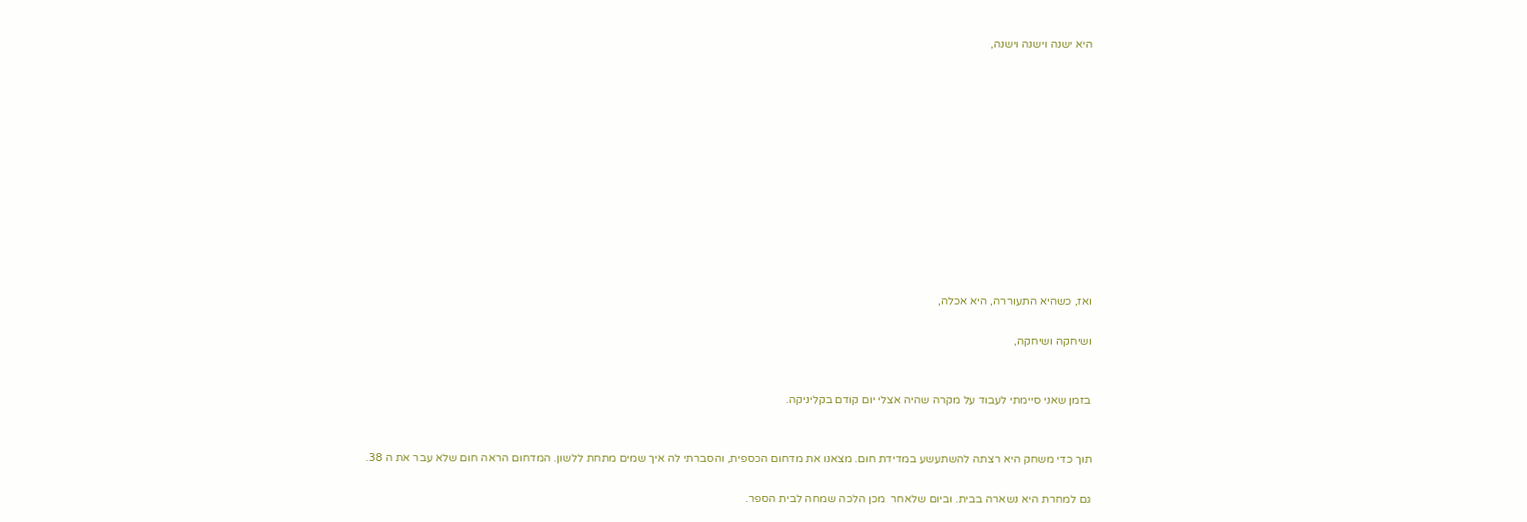היא ישנה וישנה וישנה,












ואז, כשהיא התעוררה, היא אכלה,

ושיחקה ושיחקה,


בזמן שאני סיימתי לעבוד על מקרה שהיה אצלי יום קודם בקליניקה.


תוך כדי משחק היא רצתה להשתעשע במדידת חום. מצאנו את מדחום הכספית, והסברתי לה איך שמים מתחת ללשון. המדחום הראה חום שלא עבר את ה 38.

גם למחרת היא נשארה בבית. וביום שלאחר  מכן הלכה שמחה לבית הספר.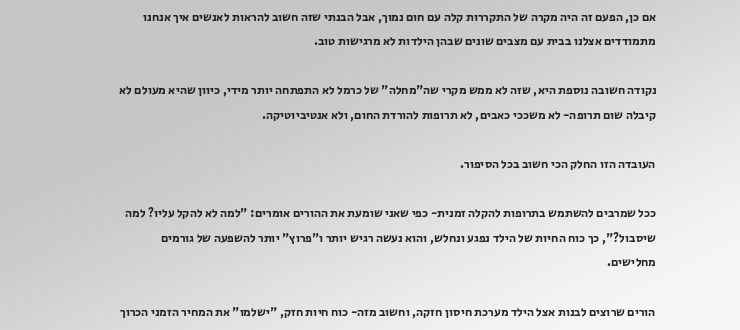אם כן, הפעם זה היה מקרה של התקררות קלה עם חום נמוך, אבל הבנתי שזה חשוב להראות לאנשים איך אנחנו מתמודדים אצלנו בבית עם מצבים שונים שבהן הילדות לא מרגישות טוב.

נקודה חשובה נוספת היא, שזה לא ממש מקרי שה"מחלה" של כרמל לא התפתחה יותר מידי, כיוון שהיא מעולם לא קיבלה שום תרופה- לא משככי כאבים, לא תרופות להורדת החום, ולא אנטיביוטיקה.

העובדה הזו החלק הכי חשוב בכל הסיפור.

ככל שמרבים להשתמש בתרופות להקלה זמנית- כפי שאני שומעת את ההורים אומרים: "למה לא להקל עליו? למה שיסבול?", כך כוח החיות של הילד נפגע ונחלש, והוא נעשה רגיש יותר ו"פרוץ" יותר להשפעה של גורמים מחלישים.

הורים שרוצים לבנות אצל הילד מערכת חיסון חזקה, וחשוב מזה- כוח חיות חזק, "ישלמו" את המחיר הזמני הכרוך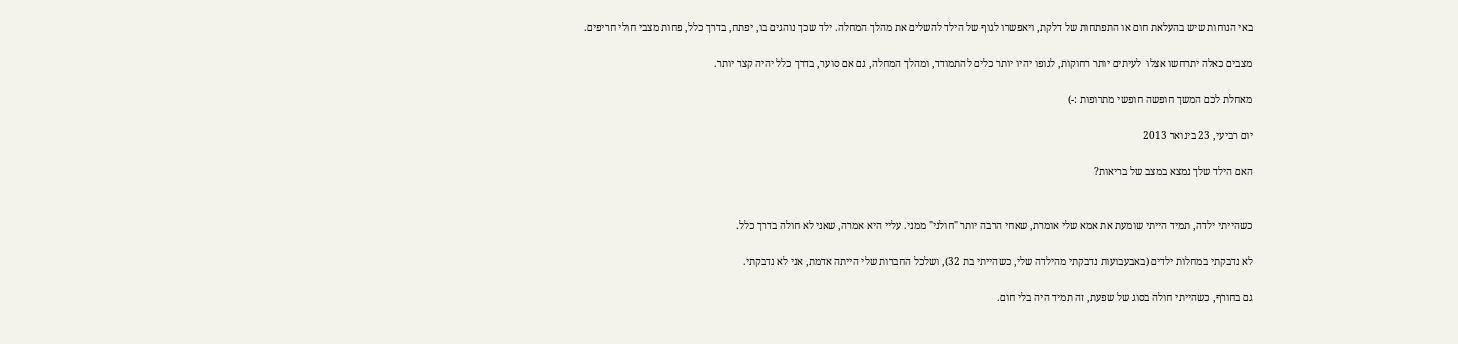באי הנוחות שיש בהעלאת חום או התפתחות של דלקת, ויאפשרו לגוף של הילד להשלים את מהלך המחלה. ילד שכך נוהגים בו, יפתח, בדרך כלל, פחות מצבי חולי חריפים.

מצבים כאלה יתרחשו אצלו  לעיתים יותר רחוקות, לגופו יהיו יותר כלים להתמודד, ומהלך המחלה, גם אם סוער, בדרך כלל יהיה קצר יותר.

מאחלת לכם המשך חופשה חופשי מתרופות :-)

יום רביעי, 23 בינואר 2013

האם הילד שלך נמצא במצב של בריאות?


כשהייתי ילדה, תמיד הייתי שומעת את אמא שלי אומרת, שאחי הרבה יותר "חולני" ממני. עליי היא אמרה, שאני לא חולה בדרך כלל.

לא נדבקתי במחלות ילדים (באבעבועות נדבקתי מהילדה שלי, כשהייתי בת 32), ושלכל החברות שלי הייתה אדמת, אני לא נדבקתי.

גם בחורף, כשהייתי חולה בסוג של שפעת, זה תמיד היה בלי חום.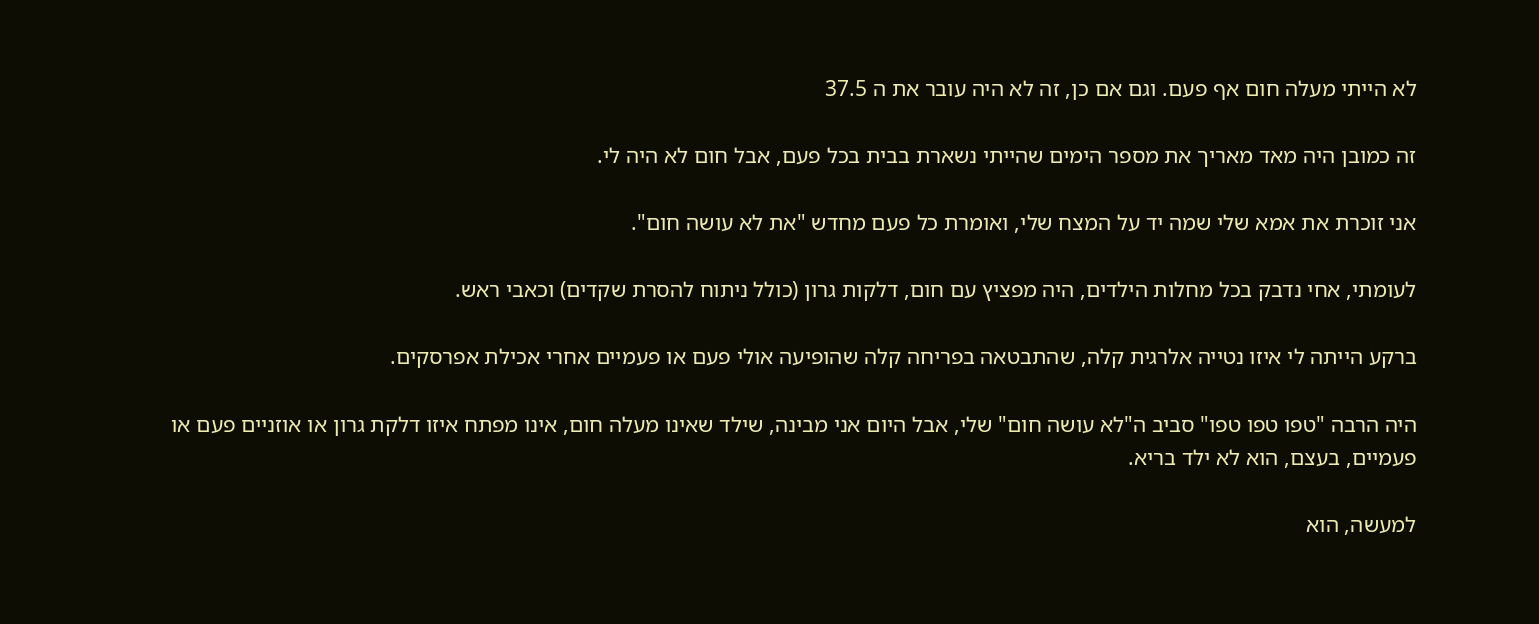לא הייתי מעלה חום אף פעם. וגם אם כן, זה לא היה עובר את ה 37.5

זה כמובן היה מאד מאריך את מספר הימים שהייתי נשארת בבית בכל פעם, אבל חום לא היה לי.

אני זוכרת את אמא שלי שמה יד על המצח שלי, ואומרת כל פעם מחדש "את לא עושה חום".

לעומתי, אחי נדבק בכל מחלות הילדים, היה מפציץ עם חום, דלקות גרון (כולל ניתוח להסרת שקדים) וכאבי ראש.

ברקע הייתה לי איזו נטייה אלרגית קלה, שהתבטאה בפריחה קלה שהופיעה אולי פעם או פעמיים אחרי אכילת אפרסקים.

היה הרבה "טפו טפו טפו" סביב ה"לא עושה חום" שלי, אבל היום אני מבינה, שילד שאינו מעלה חום, אינו מפתח איזו דלקת גרון או אוזניים פעם או פעמיים, בעצם, הוא לא ילד בריא.

למעשה, הוא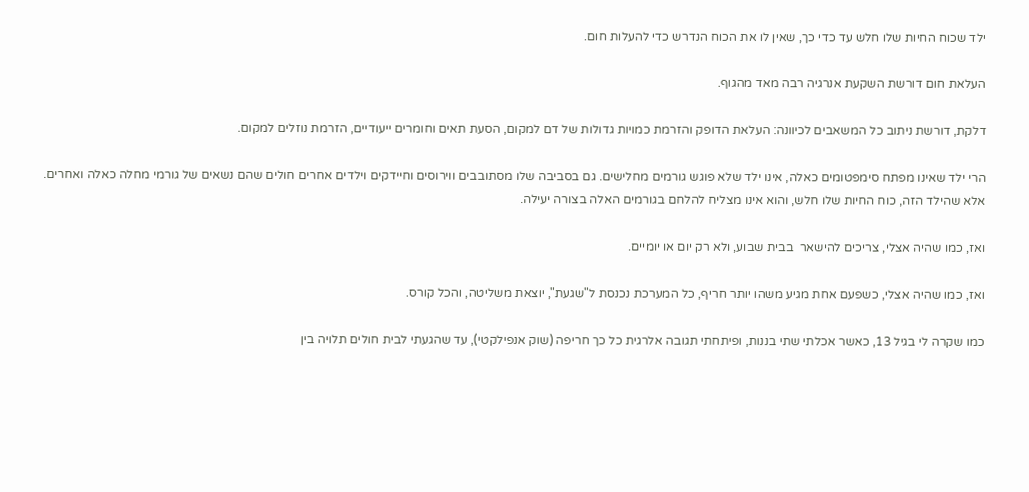ילד שכוח החיות שלו חלש עד כדי כך, שאין לו את הכוח הנדרש כדי להעלות חום.

העלאת חום דורשת השקעת אנרגיה רבה מאד מהגוף.

דלקת, דורשת ניתוב כל המשאבים לכיוונה: העלאת הדופק והזרמת כמויות גדולות של דם למקום, הסעת תאים וחומרים ייעודיים, הזרמת נוזלים למקום.

הרי ילד שאינו מפתח סימפטומים כאלה, אינו ילד שלא פוגש גורמים מחלישים. גם בסביבה שלו מסתובבים ווירוסים וחיידקים וילדים אחרים חולים שהם נשאים של גורמי מחלה כאלה ואחרים.
אלא שהילד הזה, כוח החיות שלו חלש, והוא אינו מצליח להלחם בגורמים האלה בצורה יעילה.

ואז, כמו שהיה אצלי, צריכים להישאר  בבית שבוע, ולא רק יום או יומיים.

ואז, כמו שהיה אצלי, כשפעם אחת מגיע משהו יותר חריף, כל המערכת נכנסת ל"שגעת", יוצאת משליטה, והכל קורס.

כמו שקרה לי בגיל 13, כאשר אכלתי שתי בננות, ופיתחתי תגובה אלרגית כל כך חריפה (שוק אנפילקטי), עד שהגעתי לבית חולים תלויה בין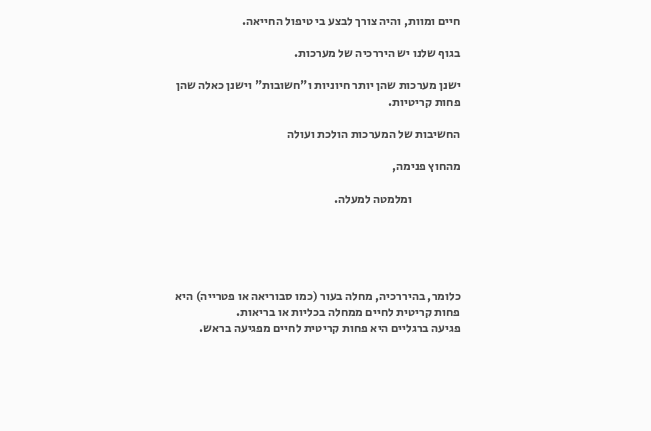חיים ומוות, והיה צורך לבצע בי טיפול החייאה.

בגוף שלנו יש היררכיה של מערכות.

ישנן מערכות שהן יותר חיוניות ו"חשובות" וישנן כאלה שהן פחות קריטיות.

החשיבות של המערכות הולכת ועולה

מהחוץ פנימה,

                    ומלמטה למעלה.





כלומר, בהיררכיה, מחלה בעור (כמו סבוריאה או פטרייה) היא פחות קריטית לחיים ממחלה בכליות או בריאות.
פגיעה ברגליים היא פחות קריטית לחיים מפגיעה בראש.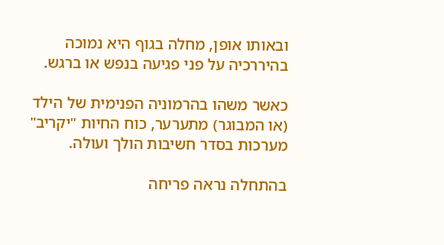ובאותו אופן, מחלה בגוף היא נמוכה בהיררכיה על פני פגיעה בנפש או ברגש.

כאשר משהו בהרמוניה הפנימית של הילד (או המבוגר) מתערער, כוח החיות "יקריב" מערכות בסדר חשיבות הולך ועולה.

בהתחלה נראה פריחה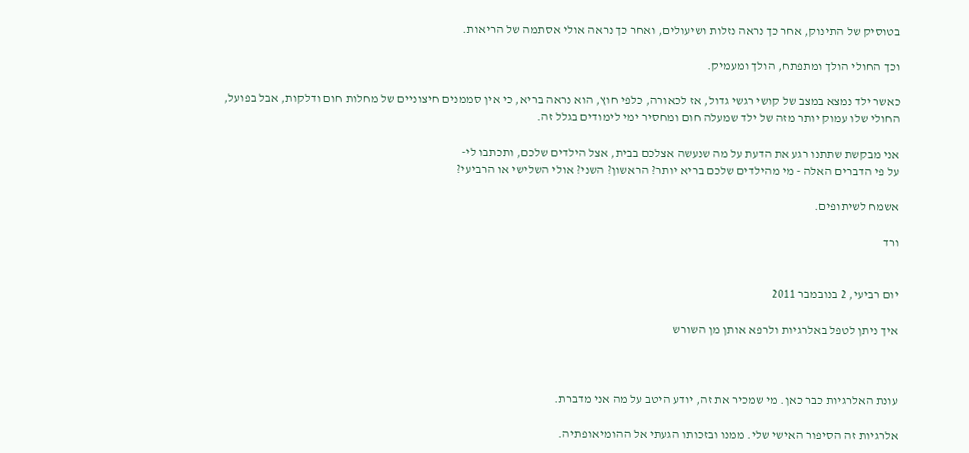בטוסיק של התינוק, אחר כך נראה נזלות ושיעולים, ואחר כך נראה אולי אסתמה של הריאות.

וכך החולי הולך ומתפתח, הולך ומעמיק.

כאשר ילד נמצא במצב של קושי רגשי גדול, אז לכאורה, כלפי חוץ, הוא נראה בריא, כי אין סממנים חיצוניים של מחלות חום ודלקות, אבל בפועל, החולי שלו עמוק יותר מזה של ילד שמעלה חום ומחסיר ימי לימודים בגלל זה.

אני מבקשת שתתנו רגע את הדעת על מה שנעשה אצלכם בבית, אצל הילדים שלכם, ותכתבו לי-
על פי הדברים האלה - מי מהילדים שלכם בריא יותר? הראשון? השני? אולי השלישי או הרביעי?

אשמח לשיתופים.

ורד


יום רביעי, 2 בנובמבר 2011

איך ניתן לטפל באלרגיות ולרפא אותן מן השורש



עונת האלרגיות כבר כאן. מי שמכיר את זה, יודע היטב על מה אני מדברת.

אלרגיות זה הסיפור האישי שלי. ממנו ובזכותו הגעתי אל ההומיאופתיה.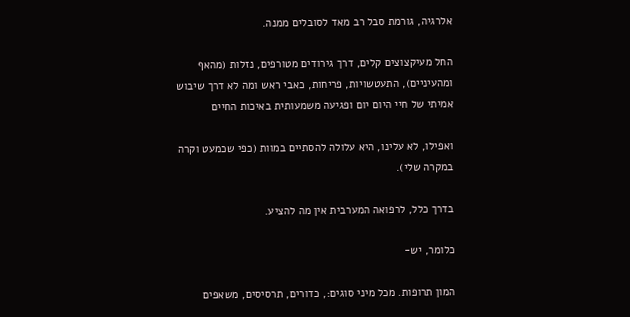אלרגיה, גורמת סבל רב מאד לסובלים ממנה.

החל מעיקצוצים קלים, דרך גירודים מטורפים, נזלות (מהאף ומהעיניים), התעטשויות, פריחות, כאבי ראש ומה לא דרך שיבוש אמיתי של חיי היום יום ופגיעה משמעותית באיכות החיים

ואפילו, לא עלינו, היא עלולה להסתיים במוות (כפי שכמעט וקרה במקרה שלי).

בדרך כלל, לרפואה המערבית אין מה להציע.

כלומר, יש-

המון תרופות. מכל מיני סוגים:, כדורים, תרסיסים, משאפים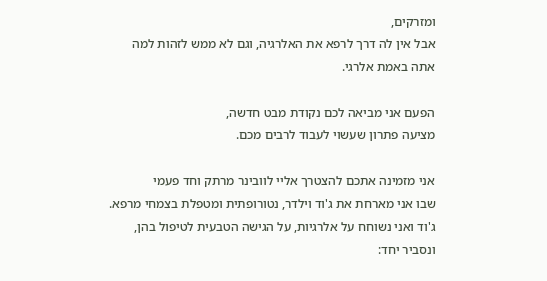ומזרקים,
אבל אין לה דרך לרפא את האלרגיה, וגם לא ממש לזהות למה אתה באמת אלרגי.

הפעם אני מביאה לכם נקודת מבט חדשה,
מציעה פתרון שעשוי לעבוד לרבים מכם.

אני מזמינה אתכם להצטרך אליי לוובינר מרתק וחד פעמי
שבו אני מארחת את ג'וד וילדר, נטורופתית ומטפלת בצמחי מרפא.
ג'וד ואני נשוחח על אלרגיות, על הגישה הטבעית לטיפול בהן, ונסביר יחד: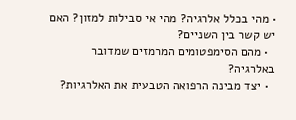• מהי בכלל אלרגיה? מהי אי סבילות למזון? האם יש קשר בין השניים?
  • מהם הסימפטומים המרמזים שמדובר באלרגיה?
  • יצד מבינה הרפואה הטבעית את האלרגיות?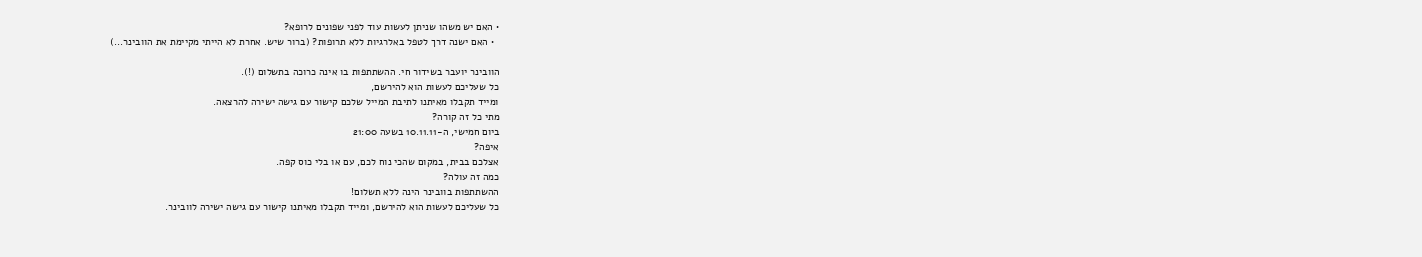• האם יש משהו שניתן לעשות עוד לפני שפונים לרופא?
  • האם ישנה דרך לטפל באלרגיות ללא תרופות? (ברור שיש. אחרת לא הייתי מקיימת את הוובינר...)

הוובינר יועבר בשידור חי. ההשתתפות בו אינה כרוכה בתשלום (!).
כל שעליכם לעשות הוא להירשם,
ומייד תקבלו מאיתנו לתיבת המייל שלכם קישור עם גישה ישירה להרצאה.
מתי כל זה קורה?
ביום חמישי, ה-10.11.11 בשעה 21:00
איפה?
אצלכם בבית, במקום שהכי נוח לכם, עם או בלי כוס קפה.
כמה זה עולה?
ההשתתפות בוובינר הינה ללא תשלום!
כל שעליכם לעשות הוא להירשם, ומייד תקבלו מאיתנו קישור עם גישה ישירה לוובינר.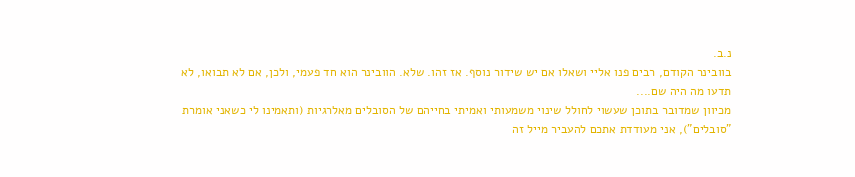נ.ב.
בוובינר הקודם, רבים פנו אליי ושאלו אם יש שידור נוסף. אז זהו. שלא. הוובינר הוא חד פעמי, ולכן, אם לא תבואו, לא תדעו מה היה שם....
מכיוון שמדובר בתוכן שעשוי לחולל שינוי משמעותי ואמיתי בחייהם של הסובלים מאלרגיות (ותאמינו לי כשאני אומרת "סובלים"), אני מעודדת אתכם להעביר מייל זה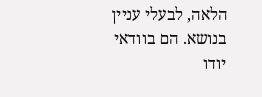הלאה, לבעלי עניין בנושא. הם בוודאי יודו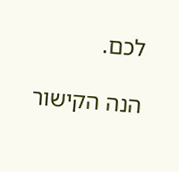לכם.

הנה הקישור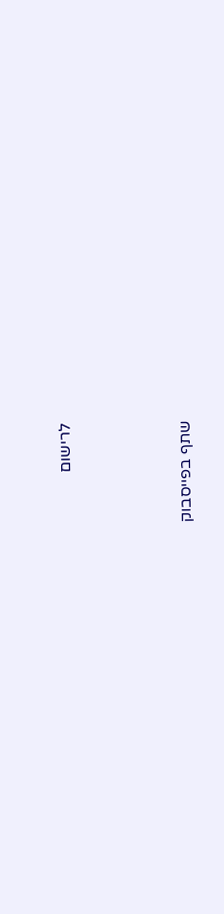לרישום




שתף בפייסבוק